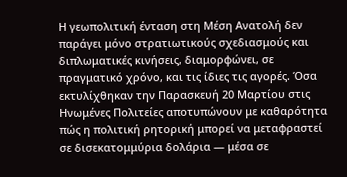Η γεωπολιτική ένταση στη Μέση Ανατολή δεν παράγει μόνο στρατιωτικούς σχεδιασμούς και διπλωματικές κινήσεις, διαμορφώνει, σε πραγματικό χρόνο, και τις ίδιες τις αγορές. Όσα εκτυλίχθηκαν την Παρασκευή 20 Μαρτίου στις Ηνωμένες Πολιτείες αποτυπώνουν με καθαρότητα πώς η πολιτική ρητορική μπορεί να μεταφραστεί σε δισεκατομμύρια δολάρια — μέσα σε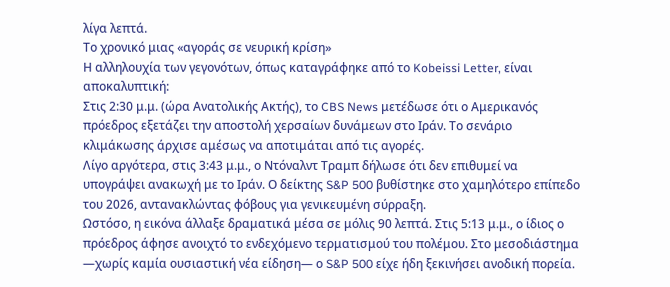λίγα λεπτά.
Το χρονικό μιας «αγοράς σε νευρική κρίση»
Η αλληλουχία των γεγονότων, όπως καταγράφηκε από το Kobeissi Letter, είναι αποκαλυπτική:
Στις 2:30 μ.μ. (ώρα Ανατολικής Ακτής), το CBS News μετέδωσε ότι ο Αμερικανός πρόεδρος εξετάζει την αποστολή χερσαίων δυνάμεων στο Ιράν. Το σενάριο κλιμάκωσης άρχισε αμέσως να αποτιμάται από τις αγορές.
Λίγο αργότερα, στις 3:43 μ.μ., ο Ντόναλντ Τραμπ δήλωσε ότι δεν επιθυμεί να υπογράψει ανακωχή με το Ιράν. Ο δείκτης S&P 500 βυθίστηκε στο χαμηλότερο επίπεδο του 2026, αντανακλώντας φόβους για γενικευμένη σύρραξη.
Ωστόσο, η εικόνα άλλαξε δραματικά μέσα σε μόλις 90 λεπτά. Στις 5:13 μ.μ., ο ίδιος ο πρόεδρος άφησε ανοιχτό το ενδεχόμενο τερματισμού του πολέμου. Στο μεσοδιάστημα —χωρίς καμία ουσιαστική νέα είδηση— ο S&P 500 είχε ήδη ξεκινήσει ανοδική πορεία.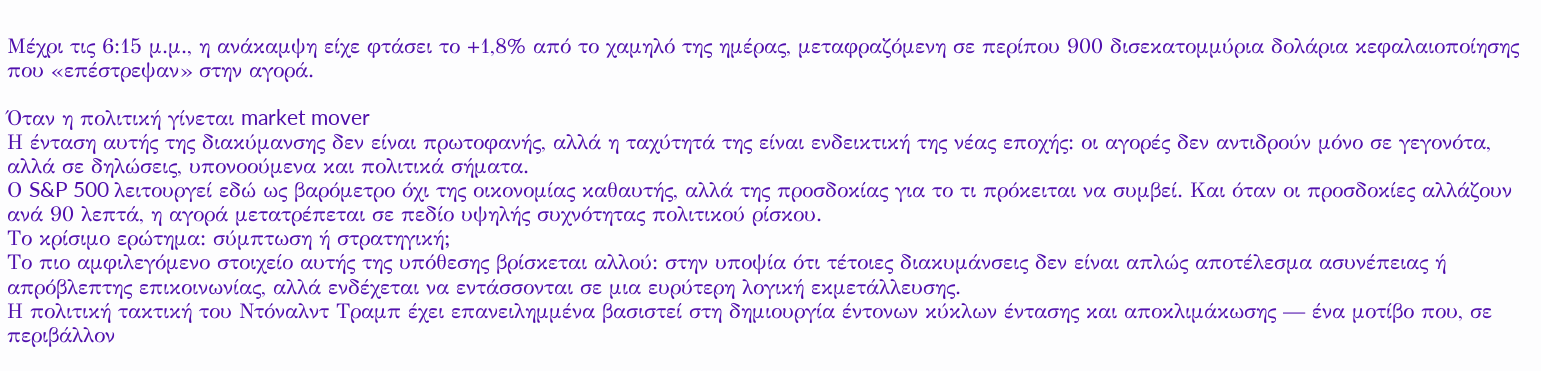Μέχρι τις 6:15 μ.μ., η ανάκαμψη είχε φτάσει το +1,8% από το χαμηλό της ημέρας, μεταφραζόμενη σε περίπου 900 δισεκατομμύρια δολάρια κεφαλαιοποίησης που «επέστρεψαν» στην αγορά.

Όταν η πολιτική γίνεται market mover
Η ένταση αυτής της διακύμανσης δεν είναι πρωτοφανής, αλλά η ταχύτητά της είναι ενδεικτική της νέας εποχής: οι αγορές δεν αντιδρούν μόνο σε γεγονότα, αλλά σε δηλώσεις, υπονοούμενα και πολιτικά σήματα.
Ο S&P 500 λειτουργεί εδώ ως βαρόμετρο όχι της οικονομίας καθαυτής, αλλά της προσδοκίας για το τι πρόκειται να συμβεί. Και όταν οι προσδοκίες αλλάζουν ανά 90 λεπτά, η αγορά μετατρέπεται σε πεδίο υψηλής συχνότητας πολιτικού ρίσκου.
Το κρίσιμο ερώτημα: σύμπτωση ή στρατηγική;
Το πιο αμφιλεγόμενο στοιχείο αυτής της υπόθεσης βρίσκεται αλλού: στην υποψία ότι τέτοιες διακυμάνσεις δεν είναι απλώς αποτέλεσμα ασυνέπειας ή απρόβλεπτης επικοινωνίας, αλλά ενδέχεται να εντάσσονται σε μια ευρύτερη λογική εκμετάλλευσης.
Η πολιτική τακτική του Ντόναλντ Τραμπ έχει επανειλημμένα βασιστεί στη δημιουργία έντονων κύκλων έντασης και αποκλιμάκωσης — ένα μοτίβο που, σε περιβάλλον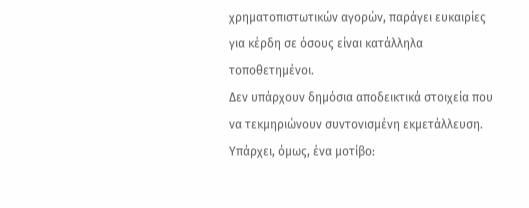χρηματοπιστωτικών αγορών, παράγει ευκαιρίες για κέρδη σε όσους είναι κατάλληλα τοποθετημένοι.
Δεν υπάρχουν δημόσια αποδεικτικά στοιχεία που να τεκμηριώνουν συντονισμένη εκμετάλλευση. Υπάρχει, όμως, ένα μοτίβο: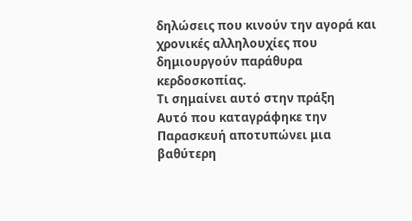δηλώσεις που κινούν την αγορά και χρονικές αλληλουχίες που δημιουργούν παράθυρα κερδοσκοπίας.
Τι σημαίνει αυτό στην πράξη
Αυτό που καταγράφηκε την Παρασκευή αποτυπώνει μια βαθύτερη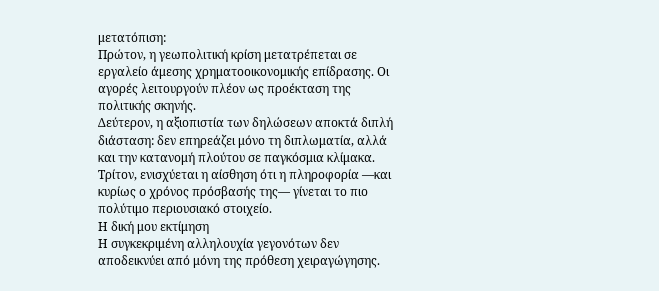μετατόπιση:
Πρώτον, η γεωπολιτική κρίση μετατρέπεται σε εργαλείο άμεσης χρηματοοικονομικής επίδρασης. Οι αγορές λειτουργούν πλέον ως προέκταση της πολιτικής σκηνής.
Δεύτερον, η αξιοπιστία των δηλώσεων αποκτά διπλή διάσταση: δεν επηρεάζει μόνο τη διπλωματία, αλλά και την κατανομή πλούτου σε παγκόσμια κλίμακα.
Τρίτον, ενισχύεται η αίσθηση ότι η πληροφορία —και κυρίως ο χρόνος πρόσβασής της— γίνεται το πιο πολύτιμο περιουσιακό στοιχείο.
Η δική μου εκτίμηση
Η συγκεκριμένη αλληλουχία γεγονότων δεν αποδεικνύει από μόνη της πρόθεση χειραγώγησης.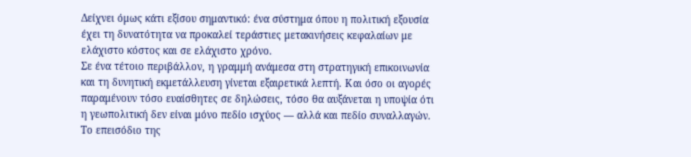Δείχνει όμως κάτι εξίσου σημαντικό: ένα σύστημα όπου η πολιτική εξουσία έχει τη δυνατότητα να προκαλεί τεράστιες μετακινήσεις κεφαλαίων με ελάχιστο κόστος και σε ελάχιστο χρόνο.
Σε ένα τέτοιο περιβάλλον, η γραμμή ανάμεσα στη στρατηγική επικοινωνία και τη δυνητική εκμετάλλευση γίνεται εξαιρετικά λεπτή. Και όσο οι αγορές παραμένουν τόσο ευαίσθητες σε δηλώσεις, τόσο θα αυξάνεται η υποψία ότι η γεωπολιτική δεν είναι μόνο πεδίο ισχύος — αλλά και πεδίο συναλλαγών.
Το επεισόδιο της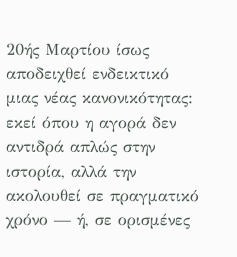20ής Μαρτίου ίσως αποδειχθεί ενδεικτικό μιας νέας κανονικότητας: εκεί όπου η αγορά δεν αντιδρά απλώς στην ιστορία, αλλά την ακολουθεί σε πραγματικό χρόνο — ή, σε ορισμένες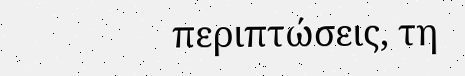περιπτώσεις, τη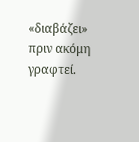«διαβάζει» πριν ακόμη γραφτεί.